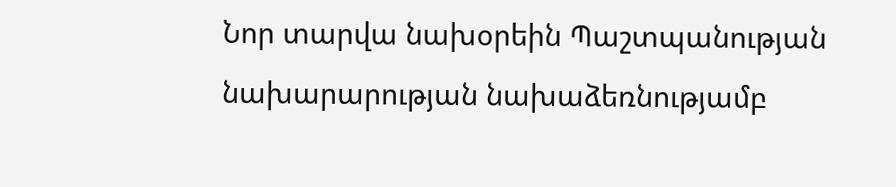Նոր տարվա նախօրեին Պաշտպանության նախարարության նախաձեռնությամբ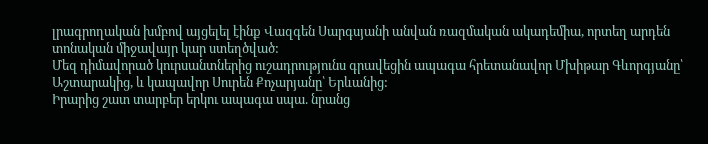լրագրողական խմբով այցելել էինք Վազգեն Սարգսյանի անվան ռազմական ակադեմիա, որտեղ արդեն տոնական միջավայր կար ստեղծված:
Մեզ դիմավորած կուրսանտներից ուշադրությունս գրավեցին ապագա հրետանավոր Մխիթար Գևորգյանը՝ Աշտարակից, և կապավոր Սուրեն Քոչարյանը՝ Երևանից:
Իրարից շատ տարբեր երկու ապագա սպա. նրանց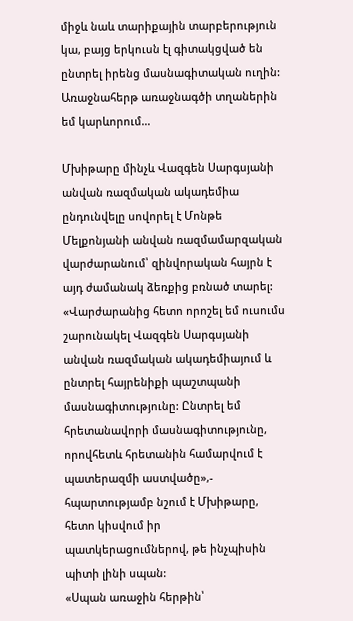միջև նաև տարիքային տարբերություն կա, բայց երկուսն էլ գիտակցված են ընտրել իրենց մասնագիտական ուղին:
Առաջնահերթ առաջնագծի տղաներին եմ կարևորում…

Մխիթարը մինչև Վազգեն Սարգսյանի անվան ռազմական ակադեմիա ընդունվելը սովորել է Մոնթե Մելքոնյանի անվան ռազմամարզական վարժարանում՝ զինվորական հայրն է այդ ժամանակ ձեռքից բռնած տարել:
«Վարժարանից հետո որոշել եմ ուսումս շարունակել Վազգեն Սարգսյանի անվան ռազմական ակադեմիայում և ընտրել հայրենիքի պաշտպանի մասնագիտությունը: Ընտրել եմ հրետանավորի մասնագիտությունը, որովհետև հրետանին համարվում է պատերազմի աստվածը»,- հպարտությամբ նշում է Մխիթարը, հետո կիսվում իր պատկերացումներով, թե ինչպիսին պիտի լինի սպան:
«Սպան առաջին հերթին՝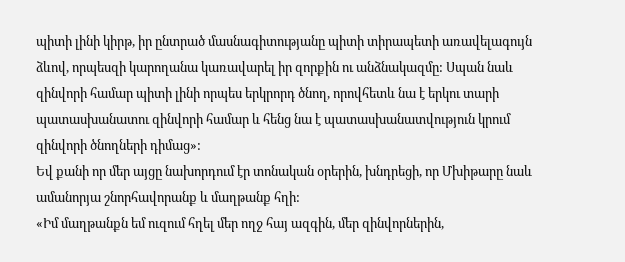պիտի լինի կիրթ, իր ընտրած մասնագիտությանը պիտի տիրապետի առավելագույն ձևով, որպեսզի կարողանա կառավարել իր զորքին ու անձնակազմը: Սպան նաև զինվորի համար պիտի լինի որպես երկրորդ ծնող, որովհետև նա է երկու տարի պատասխանատու զինվորի համար և հենց նա է պատասխանատվություն կրում զինվորի ծնողների դիմաց»:
Եվ քանի որ մեր այցը նախորդում էր տոնական օրերին, խնդրեցի, որ Մխիթարը նաև ամանորյա շնորհավորանք և մաղթանք հղի:
«Իմ մաղթանքն եմ ուզում հղել մեր ողջ հայ ազգին, մեր զինվորներին,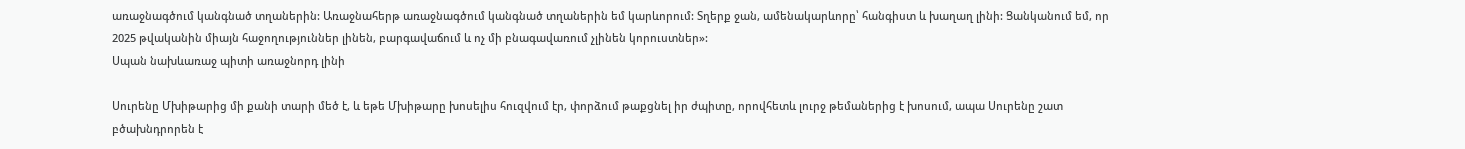առաջնագծում կանգնած տղաներին: Առաջնահերթ առաջնագծում կանգնած տղաներին եմ կարևորում: Տղերք ջան, ամենակարևորը՝ հանգիստ և խաղաղ լինի: Ցանկանում եմ, որ 2025 թվականին միայն հաջողություններ լինեն, բարգավաճում և ոչ մի բնագավառում չլինեն կորուստներ»:
Սպան նախևառաջ պիտի առաջնորդ լինի

Սուրենը Մխիթարից մի քանի տարի մեծ է, և եթե Մխիթարը խոսելիս հուզվում էր, փորձում թաքցնել իր ժպիտը, որովհետև լուրջ թեմաներից է խոսում, ապա Սուրենը շատ բծախնդրորեն է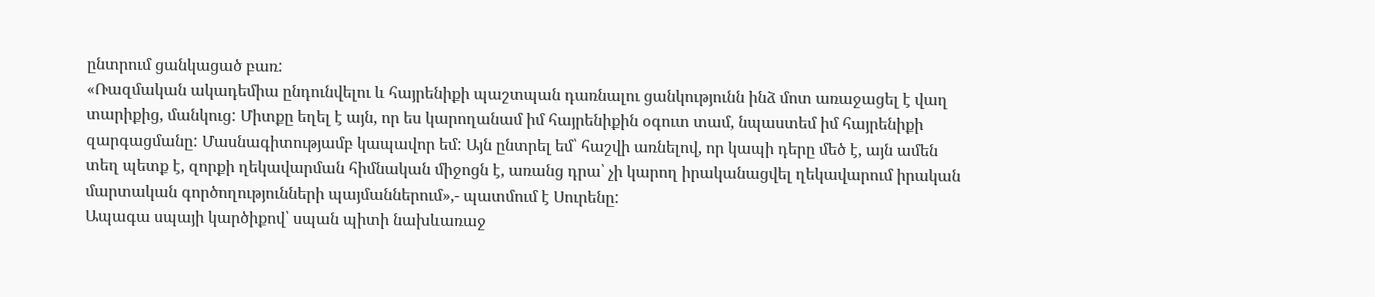ընտրում ցանկացած բառ:
«Ռազմական ակադեմիա ընդունվելու և հայրենիքի պաշտպան դառնալու ցանկությունն ինձ մոտ առաջացել է վաղ տարիքից, մանկուց: Միտքը եղել է այն, որ ես կարողանամ իմ հայրենիքին օգուտ տամ, նպաստեմ իմ հայրենիքի զարգացմանը: Մասնագիտությամբ կապավոր եմ: Այն ընտրել եմ՝ հաշվի առնելով, որ կապի դերը մեծ է, այն ամեն տեղ պետք է, զորքի ղեկավարման հիմնական միջոցն է, առանց դրա՝ չի կարող իրականացվել ղեկավարում իրական մարտական գործողությունների պայմաններում»,- պատմում է Սուրենը:
Ապագա սպայի կարծիքով՝ սպան պիտի նախևառաջ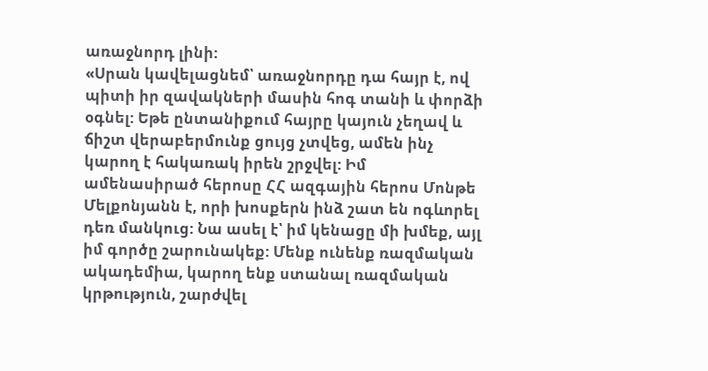առաջնորդ լինի:
«Սրան կավելացնեմ՝ առաջնորդը դա հայր է, ով պիտի իր զավակների մասին հոգ տանի և փորձի օգնել: Եթե ընտանիքում հայրը կայուն չեղավ և ճիշտ վերաբերմունք ցույց չտվեց, ամեն ինչ կարող է հակառակ իրեն շրջվել: Իմ ամենասիրած հերոսը ՀՀ ազգային հերոս Մոնթե Մելքոնյանն է, որի խոսքերն ինձ շատ են ոգևորել դեռ մանկուց: Նա ասել է՝ իմ կենացը մի խմեք, այլ իմ գործը շարունակեք: Մենք ունենք ռազմական ակադեմիա, կարող ենք ստանալ ռազմական կրթություն, շարժվել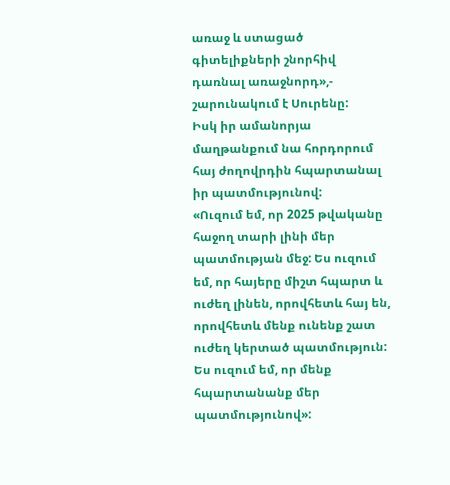առաջ և ստացած գիտելիքների շնորհիվ դառնալ առաջնորդ»,- շարունակում է Սուրենը:
Իսկ իր ամանորյա մաղթանքում նա հորդորում հայ ժողովրդին հպարտանալ իր պատմությունով:
«Ուզում եմ, որ 2025 թվականը հաջող տարի լինի մեր պատմության մեջ: Ես ուզում եմ, որ հայերը միշտ հպարտ և ուժեղ լինեն, որովհետև հայ են, որովհետև մենք ունենք շատ ուժեղ կերտած պատմություն: Ես ուզում եմ, որ մենք հպարտանանք մեր պատմությունով»: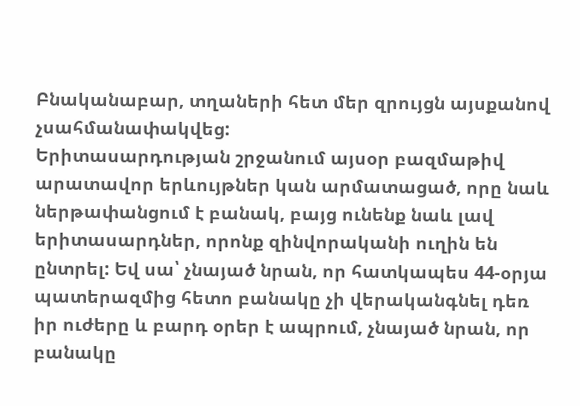Բնականաբար, տղաների հետ մեր զրույցն այսքանով չսահմանափակվեց:
Երիտասարդության շրջանում այսօր բազմաթիվ արատավոր երևույթներ կան արմատացած, որը նաև ներթափանցում է բանակ, բայց ունենք նաև լավ երիտասարդներ, որոնք զինվորականի ուղին են ընտրել: Եվ սա՝ չնայած նրան, որ հատկապես 44-օրյա պատերազմից հետո բանակը չի վերականգնել դեռ իր ուժերը և բարդ օրեր է ապրում, չնայած նրան, որ բանակը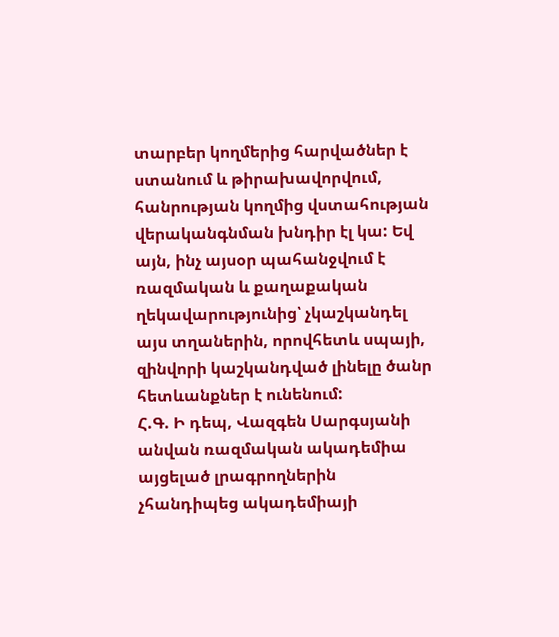տարբեր կողմերից հարվածներ է ստանում և թիրախավորվում, հանրության կողմից վստահության վերականգնման խնդիր էլ կա: Եվ այն, ինչ այսօր պահանջվում է ռազմական և քաղաքական ղեկավարությունից՝ չկաշկանդել այս տղաներին, որովհետև սպայի, զինվորի կաշկանդված լինելը ծանր հետևանքներ է ունենում:
Հ.Գ. Ի դեպ, Վազգեն Սարգսյանի անվան ռազմական ակադեմիա այցելած լրագրողներին չհանդիպեց ակադեմիայի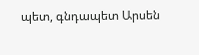պետ, գնդապետ Արսեն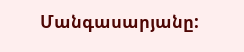Մանգասարյանը: